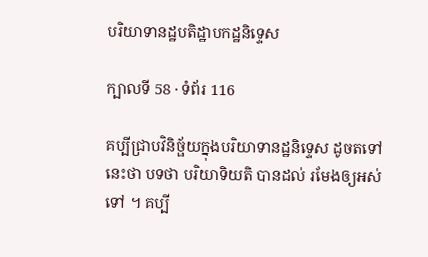បរិយាទានដ្ឋបតិដ្ឋាបកដ្ឋនិទ្ទេស

ក្បាលទី 58 · ទំព័រ 116

គប្បីជ្រាបវិនិច្ផ័យក្នុងបរិយាទានដ្ឋនិទ្ទេស ដូចតទៅនេះថា បទថា បរិយាទិយតិ បានដល់ រមែងឲ្យអស់ទៅ ។ គប្បី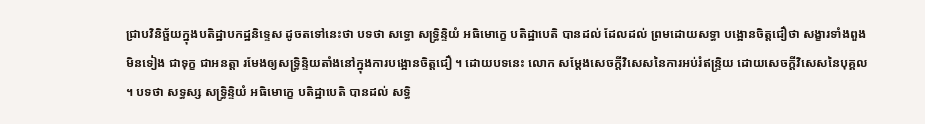ជ្រាបវិនិច្ផ័យក្នុងបតិដ្ឋាបកដ្ឋនិទ្ទេស ដូចតទៅនេះថា បទថា សទ្ធោ សទ្ធ្រិន្ទិយំ អធិមោក្ខេ បតិដ្ឋាបេតិ បានដល់ ដែលដល់ ព្រមដោយសទ្ធា បង្អោនចិត្តជឿថា សង្ខារទាំងពួងមិនទៀង ជាទុក្ខ ជាអនត្តា រមែងឲ្យសទ្ធ្រិន្ទិយតាំងនៅក្នុងការបង្អោនចិត្តជឿ ។ ដោយបទនេះ លោក សម្តែងសេចក្តីវិសេសនៃការអប់រំឥន្ទ្រិយ ដោយសេចក្តីវិសេសនៃបុគ្គល ។ បទថា សទ្ធស្ស សទ្ធ្រិន្ទិយំ អធិមោក្ខេ បតិដ្ឋាបេតិ បានដល់ សទ្ធិ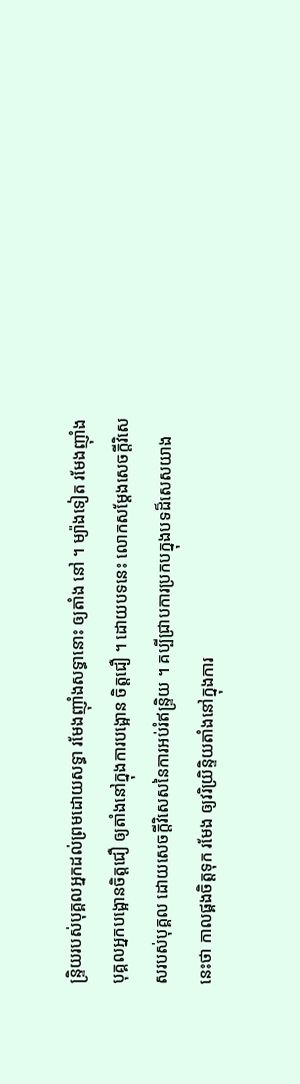ន្ទ្រិយរបស់បុគ្គលអ្នកដល់ព្រមដោយសទ្ធា រមែងញ៉ាំងសទ្ធានោះ ឲ្យតាំង នៅ ។ ម្យ៉ាងទៀត រមែងញ៉ាំងបុគ្គលអ្នកបង្អោនចិត្តជឿ ឲ្យតាំងនៅក្នុងការបង្អោន ចិត្តជឿ ។ ដោយបទនេះ លោកសម្តែងសេចក្តីវិសេសរបស់បុគ្គល ដោយសេចក្តីវិសេសនៃការអប់រំឥន្ទ្រិយ ។ គប្បីជ្រាបការប្រកបក្នុងបទដ៏សេសយាងនេះថា កាលផ្គងចិត្តទុក រមែង ឲ្យវរិយ្រិន្ទិយតាំងនៅក្នុងការ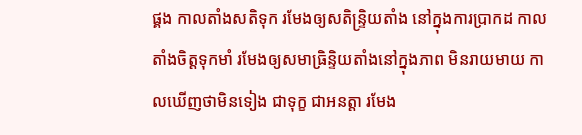ផ្គង កាលតាំងសតិទុក រមែងឲ្យសតិន្ទ្រិយតាំង នៅក្នុងការប្រាកដ កាលតាំងចិត្តទុកមាំ រមែងឲ្យសមាធ្រិន្ទិយតាំងនៅក្នុងភាព មិនរាយមាយ កាលឃើញថាមិនទៀង ជាទុក្ខ ជាអនត្តា រមែង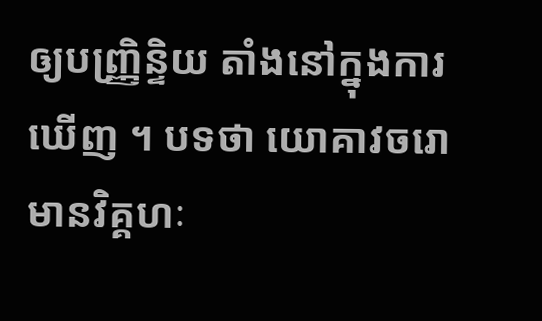ឲ្យបញ្ញ្រិន្ទិយ តាំងនៅក្នុងការឃើញ ។ បទថា យោគាវចរោ មានវិគ្គហៈ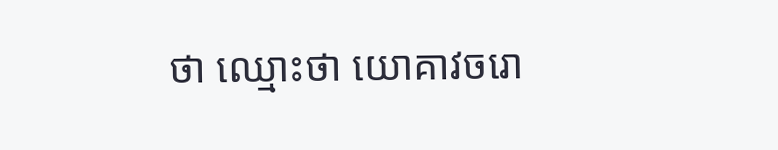ថា ឈ្មោះថា យោគាវចរោ